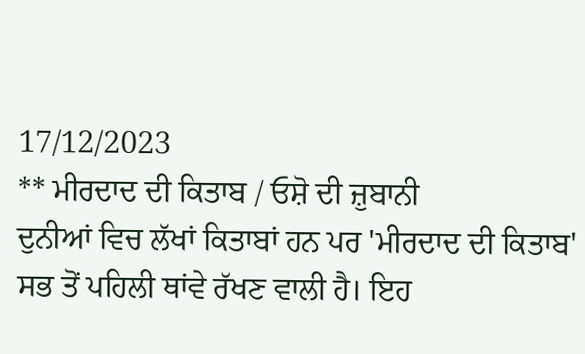17/12/2023
** ਮੀਰਦਾਦ ਦੀ ਕਿਤਾਬ / ਓਸ਼ੋ ਦੀ ਜ਼ੁਬਾਨੀ
ਦੁਨੀਆਂ ਵਿਚ ਲੱਖਾਂ ਕਿਤਾਬਾਂ ਹਨ ਪਰ 'ਮੀਰਦਾਦ ਦੀ ਕਿਤਾਬ' ਸਭ ਤੋਂ ਪਹਿਲੀ ਥਾਂਵੇ ਰੱਖਣ ਵਾਲੀ ਹੈ। ਇਹ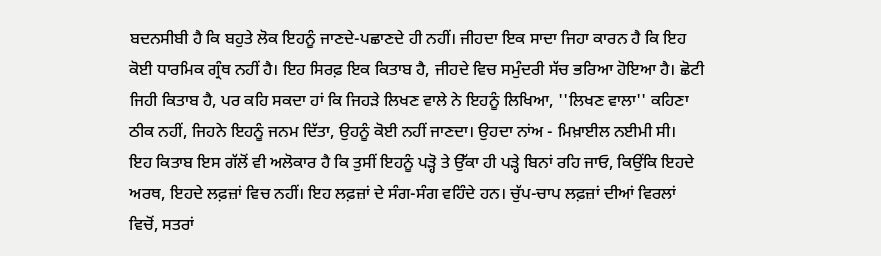ਬਦਨਸੀਬੀ ਹੈ ਕਿ ਬਹੁਤੇ ਲੋਕ ਇਹਨੂੰ ਜਾਣਦੇ-ਪਛਾਣਦੇ ਹੀ ਨਹੀਂ। ਜੀਹਦਾ ਇਕ ਸਾਦਾ ਜਿਹਾ ਕਾਰਨ ਹੈ ਕਿ ਇਹ ਕੋਈ ਧਾਰਮਿਕ ਗ੍ਰੰਥ ਨਹੀਂ ਹੈ। ਇਹ ਸਿਰਫ਼ ਇਕ ਕਿਤਾਬ ਹੈ, ਜੀਹਦੇ ਵਿਚ ਸਮੁੰਦਰੀ ਸੱਚ ਭਰਿਆ ਹੋਇਆ ਹੈ। ਛੋਟੀ ਜਿਹੀ ਕਿਤਾਬ ਹੈ, ਪਰ ਕਹਿ ਸਕਦਾ ਹਾਂ ਕਿ ਜਿਹੜੇ ਲਿਖਣ ਵਾਲੇ ਨੇ ਇਹਨੂੰ ਲਿਖਿਆ, ''ਲਿਖਣ ਵਾਲਾ'' ਕਹਿਣਾ ਠੀਕ ਨਹੀਂ, ਜਿਹਨੇ ਇਹਨੂੰ ਜਨਮ ਦਿੱਤਾ, ਉਹਨੂੰ ਕੋਈ ਨਹੀਂ ਜਾਣਦਾ। ਉਹਦਾ ਨਾਂਅ - ਮਿਖ਼ਾਈਲ ਨਈਮੀ ਸੀ।
ਇਹ ਕਿਤਾਬ ਇਸ ਗੱਲੋਂ ਵੀ ਅਲੋਕਾਰ ਹੈ ਕਿ ਤੁਸੀਂ ਇਹਨੂੰ ਪੜ੍ਹੋ ਤੇ ਉੱਕਾ ਹੀ ਪੜ੍ਹੇ ਬਿਨਾਂ ਰਹਿ ਜਾਓ, ਕਿਉਂਕਿ ਇਹਦੇ ਅਰਥ, ਇਹਦੇ ਲਫ਼ਜ਼ਾਂ ਵਿਚ ਨਹੀਂ। ਇਹ ਲਫ਼ਜ਼ਾਂ ਦੇ ਸੰਗ-ਸੰਗ ਵਹਿੰਦੇ ਹਨ। ਚੁੱਪ-ਚਾਪ ਲਫ਼ਜ਼ਾਂ ਦੀਆਂ ਵਿਰਲਾਂ ਵਿਚੋਂ, ਸਤਰਾਂ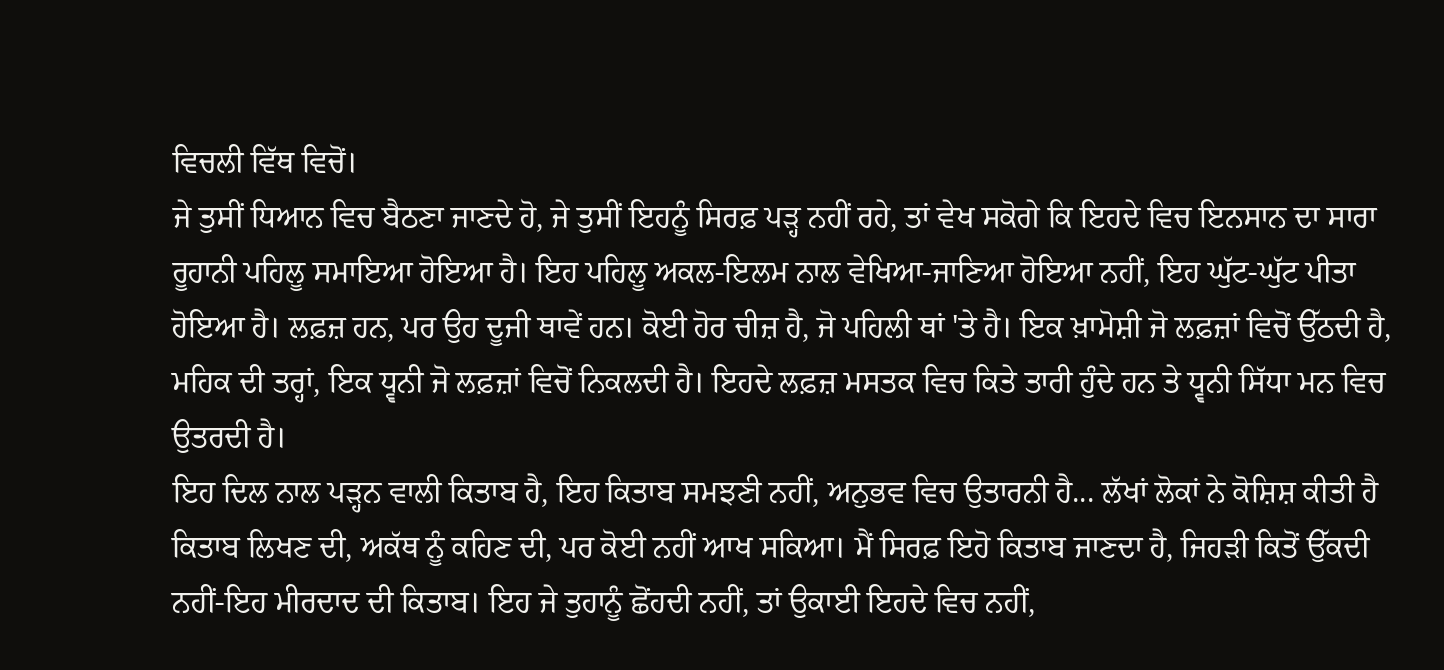ਵਿਚਲੀ ਵਿੱਥ ਵਿਚੋਂ।
ਜੇ ਤੁਸੀਂ ਧਿਆਨ ਵਿਚ ਬੈਠਣਾ ਜਾਣਦੇ ਹੋ, ਜੇ ਤੁਸੀਂ ਇਹਨੂੰ ਸਿਰਫ਼ ਪੜ੍ਹ ਨਹੀਂ ਰਹੇ, ਤਾਂ ਵੇਖ ਸਕੋਗੇ ਕਿ ਇਹਦੇ ਵਿਚ ਇਨਸਾਨ ਦਾ ਸਾਰਾ ਰੂਹਾਨੀ ਪਹਿਲੂ ਸਮਾਇਆ ਹੋਇਆ ਹੈ। ਇਹ ਪਹਿਲੂ ਅਕਲ-ਇਲਮ ਨਾਲ ਵੇਖਿਆ-ਜਾਣਿਆ ਹੋਇਆ ਨਹੀਂ, ਇਹ ਘੁੱਟ-ਘੁੱਟ ਪੀਤਾ ਹੋਇਆ ਹੈ। ਲਫ਼ਜ਼ ਹਨ, ਪਰ ਉਹ ਦੂਜੀ ਥਾਵੇਂ ਹਨ। ਕੋਈ ਹੋਰ ਚੀਜ਼ ਹੈ, ਜੋ ਪਹਿਲੀ ਥਾਂ 'ਤੇ ਹੈ। ਇਕ ਖ਼ਾਮੋਸ਼ੀ ਜੋ ਲਫ਼ਜ਼ਾਂ ਵਿਚੋਂ ਉੱਠਦੀ ਹੈ, ਮਹਿਕ ਦੀ ਤਰ੍ਹਾਂ, ਇਕ ਧ੍ਵਨੀ ਜੋ ਲਫ਼ਜ਼ਾਂ ਵਿਚੋਂ ਨਿਕਲਦੀ ਹੈ। ਇਹਦੇ ਲਫ਼ਜ਼ ਮਸਤਕ ਵਿਚ ਕਿਤੇ ਤਾਰੀ ਹੁੰਦੇ ਹਨ ਤੇ ਧ੍ਵਨੀ ਸਿੱਧਾ ਮਨ ਵਿਚ ਉਤਰਦੀ ਹੈ।
ਇਹ ਦਿਲ ਨਾਲ ਪੜ੍ਹਨ ਵਾਲੀ ਕਿਤਾਬ ਹੈ, ਇਹ ਕਿਤਾਬ ਸਮਝਣੀ ਨਹੀਂ, ਅਨੁਭਵ ਵਿਚ ਉਤਾਰਨੀ ਹੈ... ਲੱਖਾਂ ਲੋਕਾਂ ਨੇ ਕੋਸ਼ਿਸ਼ ਕੀਤੀ ਹੈ ਕਿਤਾਬ ਲਿਖਣ ਦੀ, ਅਕੱਥ ਨੂੰ ਕਹਿਣ ਦੀ, ਪਰ ਕੋਈ ਨਹੀਂ ਆਖ ਸਕਿਆ। ਮੈਂ ਸਿਰਫ਼ ਇਹੋ ਕਿਤਾਬ ਜਾਣਦਾ ਹੈ, ਜਿਹੜੀ ਕਿਤੋਂ ਉੱਕਦੀ ਨਹੀਂ-ਇਹ ਮੀਰਦਾਦ ਦੀ ਕਿਤਾਬ। ਇਹ ਜੇ ਤੁਹਾਨੂੰ ਛੋਂਹਦੀ ਨਹੀਂ, ਤਾਂ ਉਕਾਈ ਇਹਦੇ ਵਿਚ ਨਹੀਂ,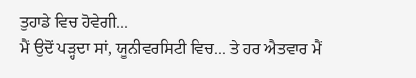ਤੁਹਾਡੇ ਵਿਚ ਹੋਵੇਗੀ...
ਮੈਂ ਉਦੋਂ ਪੜ੍ਹਦਾ ਸਾਂ, ਯੂਨੀਵਰਸਿਟੀ ਵਿਚ... ਤੇ ਹਰ ਐਤਵਾਰ ਮੈਂ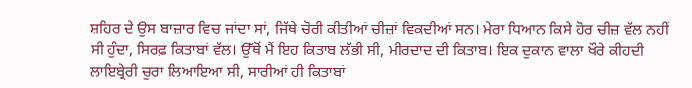ਸ਼ਹਿਰ ਦੇ ਉਸ ਬਾਜ਼ਾਰ ਵਿਚ ਜਾਂਦਾ ਸਾਂ, ਜਿੱਥੇ ਚੋਰੀ ਕੀਤੀਆਂ ਚੀਜ਼ਾਂ ਵਿਕਦੀਆਂ ਸਨ। ਮੇਰਾ ਧਿਆਨ ਕਿਸੇ ਹੋਰ ਚੀਜ਼ ਵੱਲ ਨਹੀਂ ਸੀ ਹੁੰਦਾ, ਸਿਰਫ਼ ਕਿਤਾਬਾਂ ਵੱਲ। ਉੱਥੋਂ ਮੈਂ ਇਹ ਕਿਤਾਬ ਲੱਭੀ ਸੀ, ਮੀਰਦਾਦ ਦੀ ਕਿਤਾਬ। ਇਕ ਦੁਕਾਨ ਵਾਲਾ ਖੌਰੇ ਕੀਹਦੀ ਲਾਇਬ੍ਰੇਰੀ ਚੁਰਾ ਲਿਆਇਆ ਸੀ, ਸਾਰੀਆਂ ਹੀ ਕਿਤਾਬਾਂ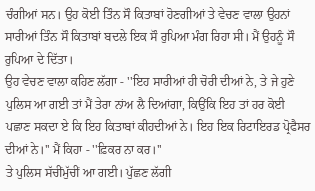ਚੰਗੀਆਂ ਸਨ। ਉਹ ਕੋਈ ਤਿੰਨ ਸੌ ਕਿਤਾਬਾਂ ਹੋਣਗੀਆਂ ਤੇ ਵੇਚਣ ਵਾਲਾ ਉਹਨਾਂ ਸਾਰੀਆਂ ਤਿੰਨ ਸੌ ਕਿਤਾਬਾਂ ਬਦਲੇ ਇਕ ਸੌ ਰੁਪਿਆ ਮੰਗ ਰਿਹਾ ਸੀ। ਮੈਂ ਉਹਨੂੰ ਸੌ ਰੁਪਿਆ ਦੇ ਦਿੱਤਾ।
ਉਹ ਵੇਚਣ ਵਾਲਾ ਕਹਿਣ ਲੱਗਾ - ''ਇਹ ਸਾਰੀਆਂ ਹੀ ਚੋਰੀ ਦੀਆਂ ਨੇ, ਤੇ ਜੇ ਹੁਣੇ ਪੁਲਿਸ ਆ ਗਈ ਤਾਂ ਮੈਂ ਤੇਰਾ ਨਾਂਅ ਲੈ ਦਿਆਂਗਾ, ਕਿਉਂਕਿ ਇਹ ਤਾਂ ਹਰ ਕੋਈ ਪਛਾਣ ਸਕਦਾ ਏ ਕਿ ਇਹ ਕਿਤਾਬਾਂ ਕੀਹਦੀਆਂ ਨੇ। ਇਹ ਇਕ ਰਿਟਾਇਰਡ ਪ੍ਰੋਫੈਸਰ ਦੀਆਂ ਨੇ।'' ਮੈਂ ਕਿਹਾ - ''ਫ਼ਿਕਰ ਨਾ ਕਰ।''
ਤੇ ਪੁਲਿਸ ਸੱਚੀਂਮੁੱਚੀਂ ਆ ਗਈ। ਪੁੱਛਣ ਲੱਗੀ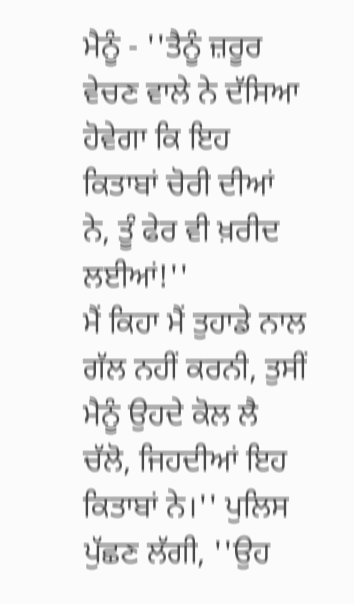ਮੈਨੂੰ - ''ਤੈਨੂੰ ਜ਼ਰੂਰ ਵੇਚਣ ਵਾਲੇ ਨੇ ਦੱਸਿਆ ਹੋਵੇਗਾ ਕਿ ਇਹ ਕਿਤਾਬਾਂ ਚੋਰੀ ਦੀਆਂ ਨੇ, ਤੂੰ ਫੇਰ ਵੀ ਖ਼ਰੀਦ ਲਈਆਂ!''
ਮੈਂ ਕਿਹਾ ਮੈਂ ਤੁਹਾਡੇ ਨਾਲ ਗੱਲ ਨਹੀਂ ਕਰਨੀ, ਤੁਸੀਂ ਮੈਨੂੰ ਉਹਦੇ ਕੋਲ ਲੈ ਚੱਲੋ, ਜਿਹਦੀਆਂ ਇਹ ਕਿਤਾਬਾਂ ਨੇ।'' ਪੁਲਿਸ ਪੁੱਛਣ ਲੱਗੀ, ''ਉਹ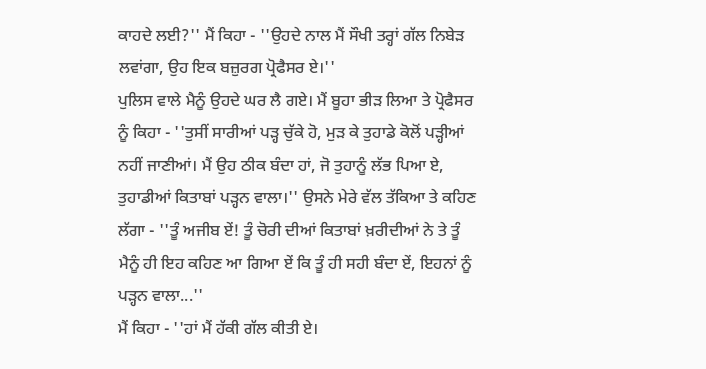ਕਾਹਦੇ ਲਈ?'' ਮੈਂ ਕਿਹਾ - ''ਉਹਦੇ ਨਾਲ ਮੈਂ ਸੌਖੀ ਤਰ੍ਹਾਂ ਗੱਲ ਨਿਬੇੜ ਲਵਾਂਗਾ, ਉਹ ਇਕ ਬਜ਼ੁਰਗ ਪ੍ਰੋਫੈਸਰ ਏ।''
ਪੁਲਿਸ ਵਾਲੇ ਮੈਨੂੰ ਉਹਦੇ ਘਰ ਲੈ ਗਏ। ਮੈਂ ਬੂਹਾ ਭੀੜ ਲਿਆ ਤੇ ਪ੍ਰੋਫੈਸਰ ਨੂੰ ਕਿਹਾ - ''ਤੁਸੀਂ ਸਾਰੀਆਂ ਪੜ੍ਹ ਚੁੱਕੇ ਹੋ, ਮੁੜ ਕੇ ਤੁਹਾਡੇ ਕੋਲੋਂ ਪੜ੍ਹੀਆਂ ਨਹੀਂ ਜਾਣੀਆਂ। ਮੈਂ ਉਹ ਠੀਕ ਬੰਦਾ ਹਾਂ, ਜੋ ਤੁਹਾਨੂੰ ਲੱਭ ਪਿਆ ਏ, ਤੁਹਾਡੀਆਂ ਕਿਤਾਬਾਂ ਪੜ੍ਹਨ ਵਾਲਾ।'' ਉਸਨੇ ਮੇਰੇ ਵੱਲ ਤੱਕਿਆ ਤੇ ਕਹਿਣ ਲੱਗਾ - ''ਤੂੰ ਅਜੀਬ ਏਂ! ਤੂੰ ਚੋਰੀ ਦੀਆਂ ਕਿਤਾਬਾਂ ਖ਼ਰੀਦੀਆਂ ਨੇ ਤੇ ਤੂੰ ਮੈਨੂੰ ਹੀ ਇਹ ਕਹਿਣ ਆ ਗਿਆ ਏਂ ਕਿ ਤੂੰ ਹੀ ਸਹੀ ਬੰਦਾ ਏਂ, ਇਹਨਾਂ ਨੂੰ ਪੜ੍ਹਨ ਵਾਲਾ...''
ਮੈਂ ਕਿਹਾ - ''ਹਾਂ ਮੈਂ ਹੱਕੀ ਗੱਲ ਕੀਤੀ ਏ।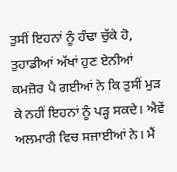ਤੁਸੀਂ ਇਹਨਾਂ ਨੂੰ ਹੰਢਾ ਚੁੱਕੇ ਹੋ, ਤੁਹਾਡੀਆਂ ਅੱਖਾਂ ਹੁਣ ਏਨੀਆਂ ਕਮਜ਼ੋਰ ਪੈ ਗਈਆਂ ਨੇ ਕਿ ਤੁਸੀਂ ਮੁੜ ਕੇ ਨਹੀਂ ਇਹਨਾਂ ਨੂੰ ਪੜ੍ਹ ਸਕਦੇ। ਐਵੇਂ ਅਲਮਾਰੀ ਵਿਚ ਸਜਾਈਆਂ ਨੇ। ਮੈਂ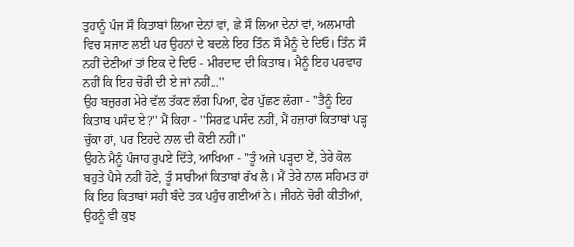ਤੁਹਾਨੂੰ ਪੰਜ ਸੌ ਕਿਤਾਬਾਂ ਲਿਆ ਦੇਨਾਂ ਵਾਂ, ਛੇ ਸੌ ਲਿਆ ਦੇਨਾਂ ਵਾਂ, ਅਲਮਾਰੀ ਵਿਚ ਸਜਾਣ ਲਈ ਪਰ ਉਹਨਾਂ ਦੇ ਬਦਲੇ ਇਹ ਤਿੰਨ ਸੌ ਮੈਨੂੰ ਦੇ ਦਿਓ। ਤਿੰਨ ਸੌ ਨਹੀਂ ਦੇਣੀਆਂ ਤਾਂ ਇਕ ਦੇ ਦਿਓ - ਮੀਰਦਾਦ ਦੀ ਕਿਤਾਬ। ਮੈਨੂੰ ਇਹ ਪਰਵਾਹ ਨਹੀਂ ਕਿ ਇਹ ਚੋਰੀ ਦੀ ਏ ਜਾਂ ਨਹੀਂ...''
ਉਹ ਬਜ਼ੁਰਗ ਮੇਰੇ ਵੱਲ ਤੱਕਣ ਲੱਗ ਪਿਆ, ਫੇਰ ਪੁੱਛਣ ਲੱਗਾ - ''ਤੈਨੂੰ ਇਹ ਕਿਤਾਬ ਪਸੰਦ ਏ?'' ਮੈਂ ਕਿਹਾ - ''ਸਿਰਫ਼ ਪਸੰਦ ਨਹੀਂ, ਮੈਂ ਹਜ਼ਾਰਾਂ ਕਿਤਾਬਾਂ ਪੜ੍ਹ ਚੁੱਕਾ ਹਾਂ, ਪਰ ਇਹਦੇ ਨਾਲ ਦੀ ਕੋਈ ਨਹੀਂ।''
ਉਹਨੇ ਮੈਨੂੰ ਪੰਜਾਹ ਰੁਪਏ ਦਿੱਤੇ, ਆਖਿਆ - ''ਤੂੰ ਅਜੇ ਪੜ੍ਹਦਾ ਏਂ, ਤੇਰੇ ਕੋਲ ਬਹੁਤੇ ਪੈਸੇ ਨਹੀਂ ਹੋਣੇ, ਤੂੰ ਸਾਰੀਆਂ ਕਿਤਾਬਾਂ ਰੱਖ ਲੈ। ਮੈਂ ਤੇਰੇ ਨਾਲ ਸਹਿਮਤ ਹਾਂ ਕਿ ਇਹ ਕਿਤਾਬਾਂ ਸਹੀ ਬੰਦੇ ਤਕ ਪਹੁੰਚ ਗਈਆਂ ਨੇ। ਜੀਹਨੇ ਚੋਰੀ ਕੀਤੀਆਂ, ਉਹਨੂੰ ਵੀ ਕੁਝ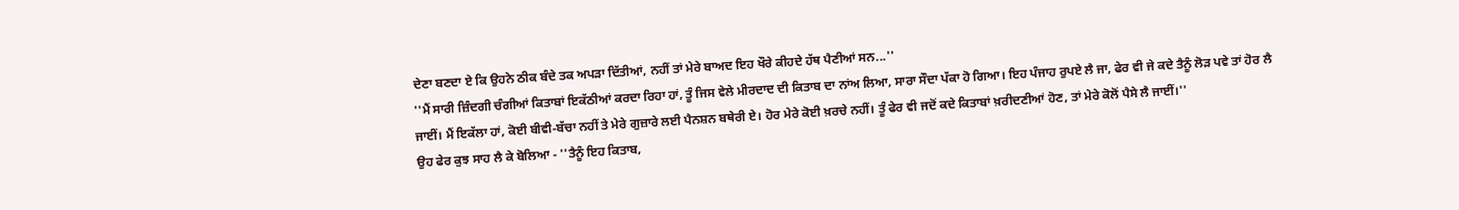ਦੇਣਾ ਬਣਦਾ ਏ ਕਿ ਉਹਨੇ ਠੀਕ ਬੰਦੇ ਤਕ ਅਪੜਾ ਦਿੱਤੀਆਂ, ਨਹੀਂ ਤਾਂ ਮੇਰੇ ਬਾਅਦ ਇਹ ਖੌਰੇ ਕੀਹਦੇ ਹੱਥ ਪੈਣੀਆਂ ਸਨ...''
''ਮੈਂ ਸਾਰੀ ਜ਼ਿੰਦਗੀ ਚੰਗੀਆਂ ਕਿਤਾਬਾਂ ਇਕੱਠੀਆਂ ਕਰਦਾ ਰਿਹਾ ਹਾਂ, ਤੂੰ ਜਿਸ ਵੇਲੇ ਮੀਰਦਾਦ ਦੀ ਕਿਤਾਬ ਦਾ ਨਾਂਅ ਲਿਆ, ਸਾਰਾ ਸੌਦਾ ਪੱਕਾ ਹੋ ਗਿਆ। ਇਹ ਪੰਜਾਹ ਰੁਪਏ ਲੈ ਜਾ, ਫੇਰ ਵੀ ਜੇ ਕਦੇ ਤੈਨੂੰ ਲੋੜ ਪਵੇ ਤਾਂ ਹੋਰ ਲੈ ਜਾਈਂ। ਮੈਂ ਇਕੱਲਾ ਹਾਂ, ਕੋਈ ਬੀਵੀ-ਬੱਚਾ ਨਹੀਂ ਤੇ ਮੇਰੇ ਗੁਜ਼ਾਰੇ ਲਈ ਪੈਨਸ਼ਨ ਬਥੇਰੀ ਏ। ਹੋਰ ਮੇਰੇ ਕੋਈ ਖ਼ਰਚੇ ਨਹੀਂ। ਤੂੰ ਫੇਰ ਵੀ ਜਦੋਂ ਕਦੇ ਕਿਤਾਬਾਂ ਖ਼ਰੀਦਣੀਆਂ ਹੋਣ, ਤਾਂ ਮੇਰੇ ਕੋਲੋਂ ਪੈਸੇ ਲੈ ਜਾਈਂ।''
ਉਹ ਫੇਰ ਕੁਝ ਸਾਹ ਲੈ ਕੇ ਬੋਲਿਆ - ''ਤੈਨੂੰ ਇਹ ਕਿਤਾਬ,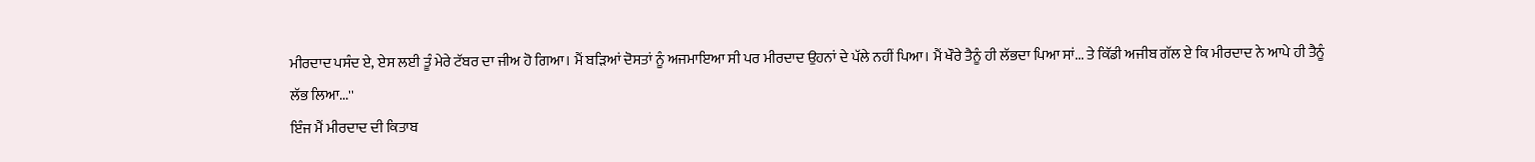ਮੀਰਦਾਦ ਪਸੰਦ ਏ, ਏਸ ਲਈ ਤੂੰ ਮੇਰੇ ਟੱਬਰ ਦਾ ਜੀਅ ਹੋ ਗਿਆ। ਮੈਂ ਬੜਿਆਂ ਦੋਸਤਾਂ ਨੂੰ ਅਜਮਾਇਆ ਸੀ ਪਰ ਮੀਰਦਾਦ ਉਹਨਾਂ ਦੇ ਪੱਲੇ ਨਹੀਂ ਪਿਆ। ਮੈਂ ਖੌਰੇ ਤੈਨੂੰ ਹੀ ਲੱਭਦਾ ਪਿਆ ਸਾਂ... ਤੇ ਕਿੱਡੀ ਅਜੀਬ ਗੱਲ ਏ ਕਿ ਮੀਰਦਾਦ ਨੇ ਆਪੇ ਹੀ ਤੈਨੂੰ ਲੱਭ ਲਿਆ...''
ਇੰਜ ਮੈਂ ਮੀਰਦਾਦ ਦੀ ਕਿਤਾਬ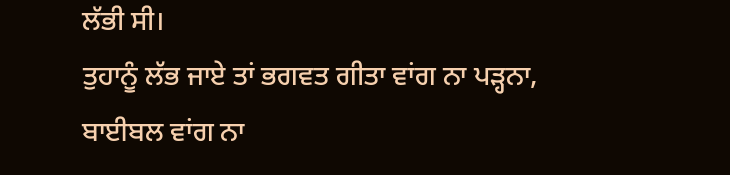ਲੱਭੀ ਸੀ।
ਤੁਹਾਨੂੰ ਲੱਭ ਜਾਏ ਤਾਂ ਭਗਵਤ ਗੀਤਾ ਵਾਂਗ ਨਾ ਪੜ੍ਹਨਾ, ਬਾਈਬਲ ਵਾਂਗ ਨਾ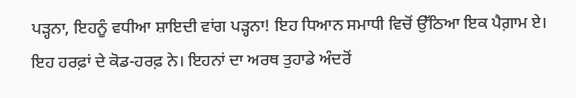ਪੜ੍ਹਨਾ, ਇਹਨੂੰ ਵਧੀਆ ਸ਼ਾਇਦੀ ਵਾਂਗ ਪੜ੍ਹਨਾ! ਇਹ ਧਿਆਨ ਸਮਾਧੀ ਵਿਚੋਂ ਉੱਠਿਆ ਇਕ ਪੈਗ਼ਾਮ ਏ। ਇਹ ਹਰਫ਼ਾਂ ਦੇ ਕੋਡ-ਹਰਫ਼ ਨੇ। ਇਹਨਾਂ ਦਾ ਅਰਥ ਤੁਹਾਡੇ ਅੰਦਰੋਂ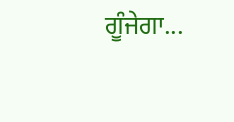ਗੂੰਜੇਗਾ...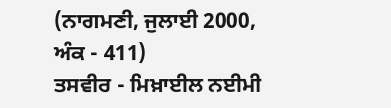(ਨਾਗਮਣੀ, ਜੁਲਾਈ 2000, ਅੰਕ - 411)
ਤਸਵੀਰ - ਮਿਖ਼ਾਈਲ ਨਈਮੀ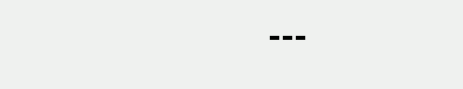---